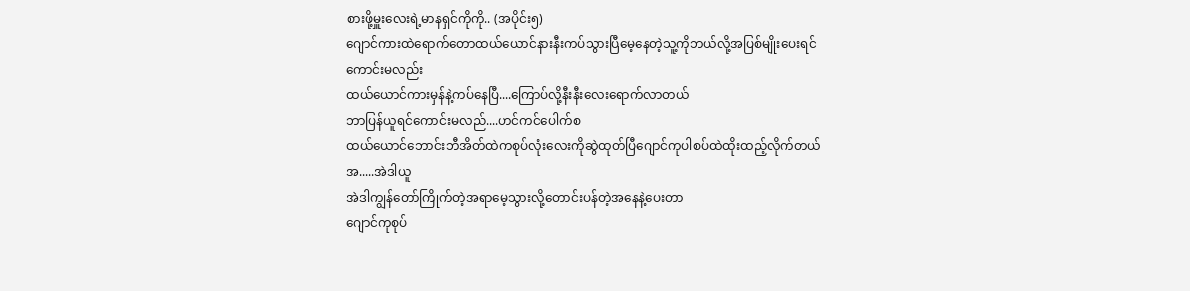စားဖို့မှူးလေးရဲ့မာနရှင်ကိုကို.. (အပိုင်း၅)
ဂျောင်ကားထဲရောက်တောထယ်ယောင်နားနီးကပ်သွားပြီမေ့နေတဲ့သူ့ကိုဘယ်လို့အပြစ်မျိုးပေးရင်ကောင်းမလည်း
ထယ်ယောင်ကားမှန်နဲ့ကပ်နေပြီ....ကြောပ်လို့နီးနီးလေးရောက်လာတယ်
ဘာပြန်ယူရင်ကောင်းမလည်....ဟင်ကင်ပေါက်စ
ထယ်ယောင်ဘောင်းဘီအိတ်ထဲကစုပ်လုံးလေးကိုဆွဲထုတ်ပြီဂျောင်ကုပါစပ်ထဲထိုးထည့်လိုက်တယ်
အ.....အဲဒါယူ
အဲဒါကျွန်တော်ကြိုက်တဲ့အရာမေ့သွားလို့တောင်းပန်တဲ့အနေနဲ့ပေးတာ
ဂျောင်ကုစုပ်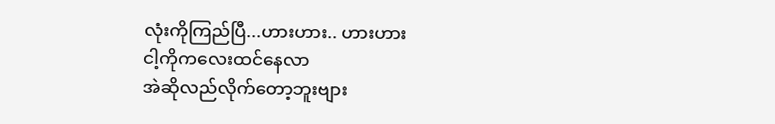လုံးကိုကြည်ပြီ...ဟားဟား.. ဟားဟား
ငါ့ကိုကလေးထင်နေလာ
အဲဆိုလည်လိုက်တော့ဘူးဗျား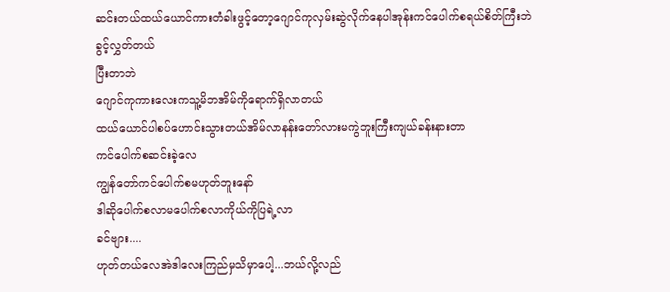ဆင်းတယ်ထယ်ယောင်ကားတံခါးဖွင့်တော့ဂျောင်ကုလှမ်းဆွဲလိုက်နေပါအုန်းကင်ပေါက်စရယ်စိတ်ကြီးဘဲ
ခွင့်လွှတ်တယ်
ပြီးတာဘဲ
ဂျောင်ကုကားလေးကသူ့မိဘအိမ်ကိုရောက်ရှိလာတယ်
ထယ်ယောင်ပါစပ်ဟောင်းသွားတယ်အိမ်လာနန်းတော်လားမကွဲဘူးကြီးကျယ်ခန်းနားတာ
ကင်ပေါက်စဆင်းခဲ့လေ
ကျွန်တော်ကင်ပေါက်စမဟုတ်ဘူးနော်
ဒါဆိုပေါက်စလာမပေါက်စလာကိုယ်ကိုပြရဲ့လာ
ခင်ဗျား....
ဟုတ်တယ်လေအဲဒါလေးကြည်မှသိမှာပေါ့...ဘယ်လို့လည်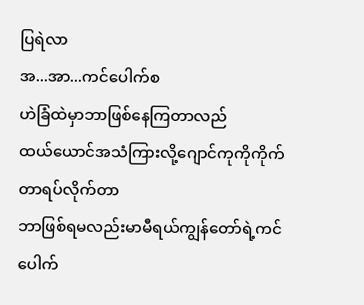ပြရဲလာ
အ...အာ...ကင်ပေါက်စ
ဟဲခြံထဲမှာဘာဖြစ်နေကြတာလည်
ထယ်ယောင်အသံကြားလို့ဂျောင်ကုကိုကိုက်တာရပ်လိုက်တာ
ဘာဖြစ်ရမလည်းမာမီရယ်ကျွန်တော်ရဲ့ကင်ပေါက်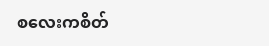စလေးကစိတ်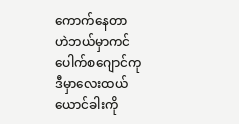ကောက်နေတာ
ဟဲဘယ်မှာကင်ပေါက်စဂျောင်ကု
ဒီမှာလေးထယ်ယောင်ခါးကို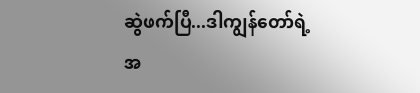ဆွဲဖက်ပြီ...ဒါကျွန်တော်ရဲ့အ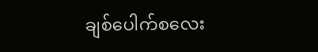ချစ်ပေါက်စလေး